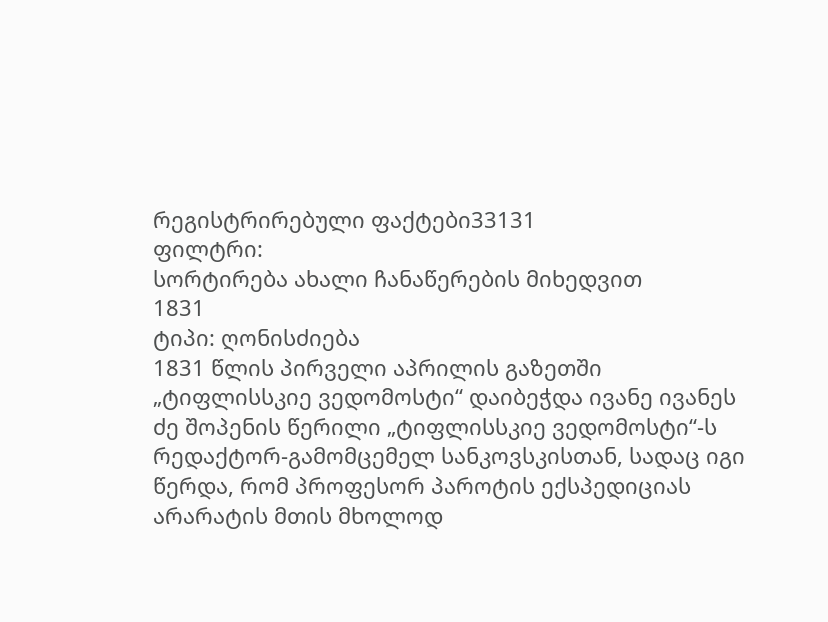რეგისტრირებული ფაქტები33131
ფილტრი:
სორტირება ახალი ჩანაწერების მიხედვით
1831
ტიპი: ღონისძიება
1831 წლის პირველი აპრილის გაზეთში „ტიფლისსკიე ვედომოსტი“ დაიბეჭდა ივანე ივანეს ძე შოპენის წერილი „ტიფლისსკიე ვედომოსტი“-ს რედაქტორ-გამომცემელ სანკოვსკისთან, სადაც იგი წერდა, რომ პროფესორ პაროტის ექსპედიციას არარატის მთის მხოლოდ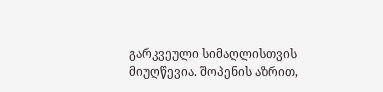გარკვეული სიმაღლისთვის მიუღწევია. შოპენის აზრით,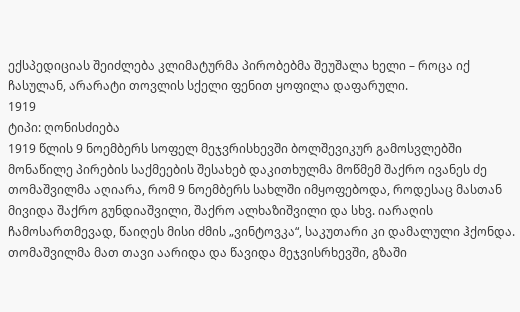ექსპედიციას შეიძლება კლიმატურმა პირობებმა შეუშალა ხელი – როცა იქ ჩასულან, არარატი თოვლის სქელი ფენით ყოფილა დაფარული.
1919
ტიპი: ღონისძიება
1919 წლის 9 ნოემბერს სოფელ მეჯვრისხევში ბოლშევიკურ გამოსვლებში მონაწილე პირების საქმეების შესახებ დაკითხულმა მოწმემ შაქრო ივანეს ძე თომაშვილმა აღიარა, რომ 9 ნოემბერს სახლში იმყოფებოდა, როდესაც მასთან მივიდა შაქრო გუნდიაშვილი, შაქრო ალხაზიშვილი და სხვ. იარაღის ჩამოსართმევად, წაიღეს მისი ძმის „ვინტოვკა“, საკუთარი კი დამალული ჰქონდა. თომაშვილმა მათ თავი აარიდა და წავიდა მეჯვისრხევში, გზაში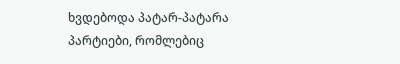ხვდებოდა პატარ-პატარა პარტიები, რომლებიც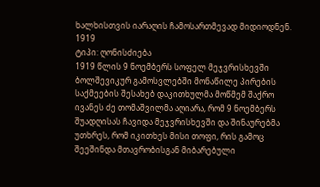ხალხისთვის იარაღის ჩამოსართმევად მიდიოდნენ.
1919
ტიპი: ღონისძიება
1919 წლის 9 ნოემბერს სოფელ მეჯვრისხევში ბოლშევიკურ გამოსვლებში მონაწილე პირების საქმეების შესახებ დაკითხულმა მოწმემ შაქრო ივანეს ძე თომაშვილმა აღიარა, რომ 9 ნოემბერს შუადღისას ჩავიდა მეჯვრისხევში და შინაურებმა უთხრეს, რომ იკითხეს მისი თოფი, რის გამოც შეეშინდა მთავრობისგან მიბარებული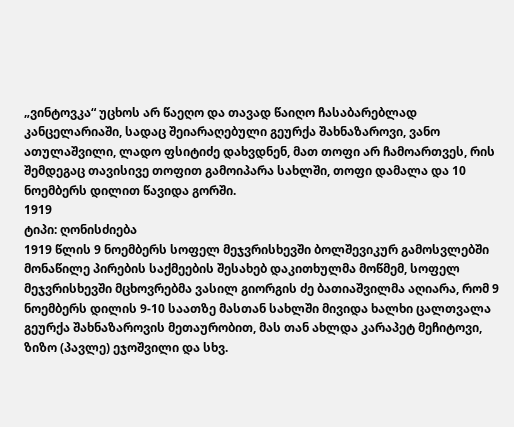„ვინტოვკა“ უცხოს არ წაეღო და თავად წაიღო ჩასაბარებლად კანცელარიაში, სადაც შეიარაღებული გეურქა შახნაზაროვი, ვანო ათულაშვილი, ლადო ფსიტიძე დახვდნენ, მათ თოფი არ ჩამოართვეს, რის შემდეგაც თავისივე თოფით გამოიპარა სახლში, თოფი დამალა და 10 ნოემბერს დილით წავიდა გორში.
1919
ტიპი: ღონისძიება
1919 წლის 9 ნოემბერს სოფელ მეჯვრისხევში ბოლშევიკურ გამოსვლებში მონაწილე პირების საქმეების შესახებ დაკითხულმა მოწმემ, სოფელ მეჯვრისხევში მცხოვრებმა ვასილ გიორგის ძე ბათიაშვილმა აღიარა, რომ 9 ნოემბერს დილის 9-10 საათზე მასთან სახლში მივიდა ხალხი ცალთვალა გეურქა შახნაზაროვის მეთაურობით, მას თან ახლდა კარაპეტ მეჩიტოვი, ზიზო (პავლე) ეჯოშვილი და სხვ.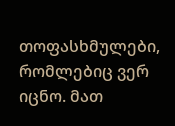თოფასხმულები, რომლებიც ვერ იცნო. მათ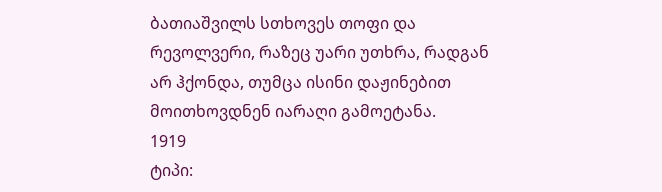ბათიაშვილს სთხოვეს თოფი და რევოლვერი, რაზეც უარი უთხრა, რადგან არ ჰქონდა, თუმცა ისინი დაჟინებით მოითხოვდნენ იარაღი გამოეტანა.
1919
ტიპი: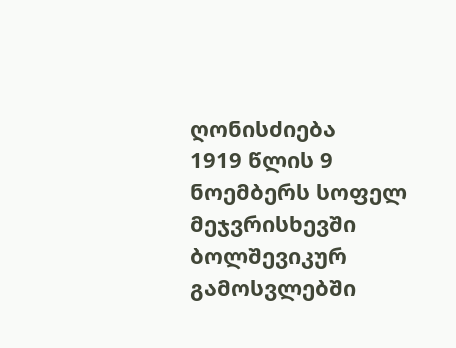ღონისძიება
1919 წლის 9 ნოემბერს სოფელ მეჯვრისხევში ბოლშევიკურ გამოსვლებში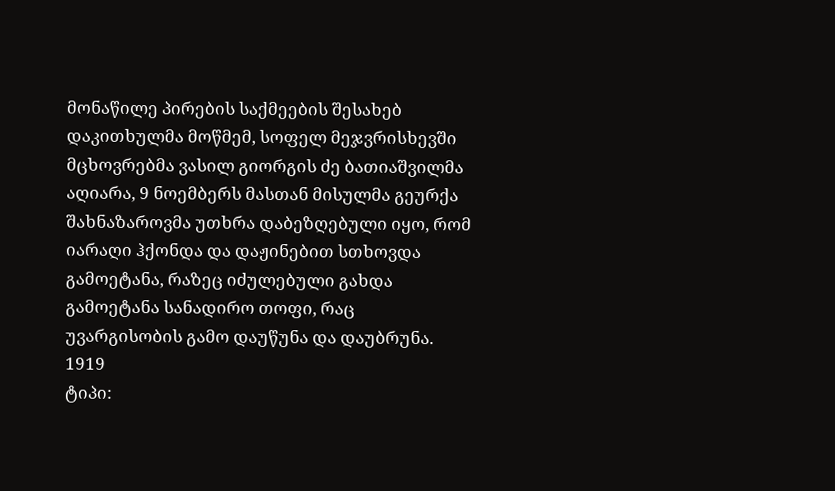მონაწილე პირების საქმეების შესახებ დაკითხულმა მოწმემ, სოფელ მეჯვრისხევში მცხოვრებმა ვასილ გიორგის ძე ბათიაშვილმა აღიარა, 9 ნოემბერს მასთან მისულმა გეურქა შახნაზაროვმა უთხრა დაბეზღებული იყო, რომ იარაღი ჰქონდა და დაჟინებით სთხოვდა გამოეტანა, რაზეც იძულებული გახდა გამოეტანა სანადირო თოფი, რაც უვარგისობის გამო დაუწუნა და დაუბრუნა.
1919
ტიპი: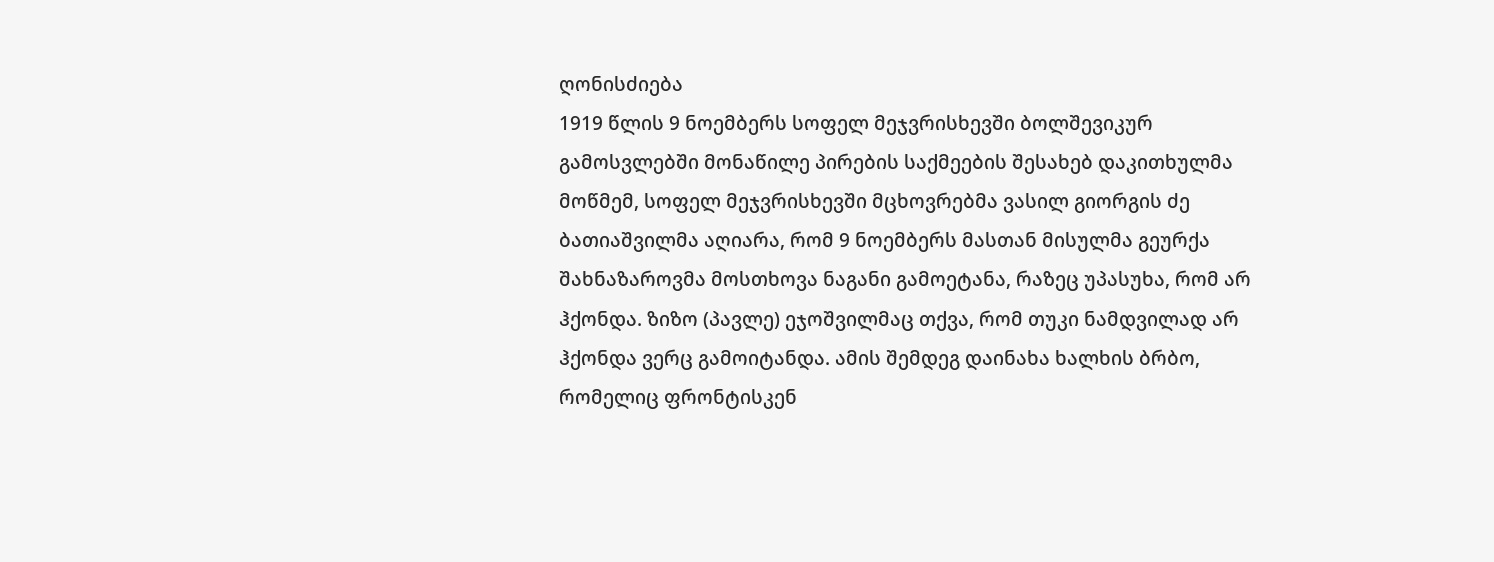ღონისძიება
1919 წლის 9 ნოემბერს სოფელ მეჯვრისხევში ბოლშევიკურ გამოსვლებში მონაწილე პირების საქმეების შესახებ დაკითხულმა მოწმემ, სოფელ მეჯვრისხევში მცხოვრებმა ვასილ გიორგის ძე ბათიაშვილმა აღიარა, რომ 9 ნოემბერს მასთან მისულმა გეურქა შახნაზაროვმა მოსთხოვა ნაგანი გამოეტანა, რაზეც უპასუხა, რომ არ ჰქონდა. ზიზო (პავლე) ეჯოშვილმაც თქვა, რომ თუკი ნამდვილად არ ჰქონდა ვერც გამოიტანდა. ამის შემდეგ დაინახა ხალხის ბრბო, რომელიც ფრონტისკენ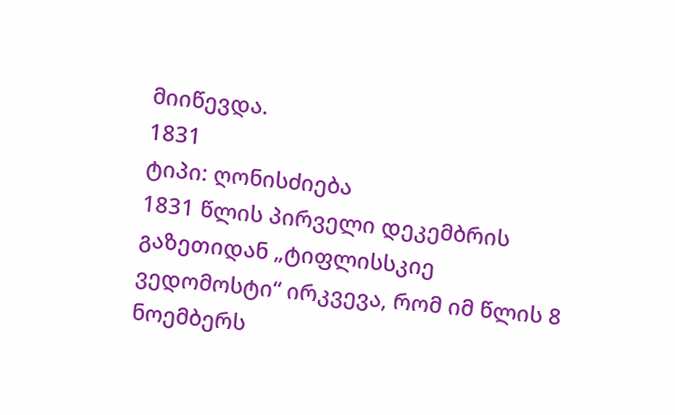მიიწევდა.
1831
ტიპი: ღონისძიება
1831 წლის პირველი დეკემბრის გაზეთიდან „ტიფლისსკიე ვედომოსტი“ ირკვევა, რომ იმ წლის 8 ნოემბერს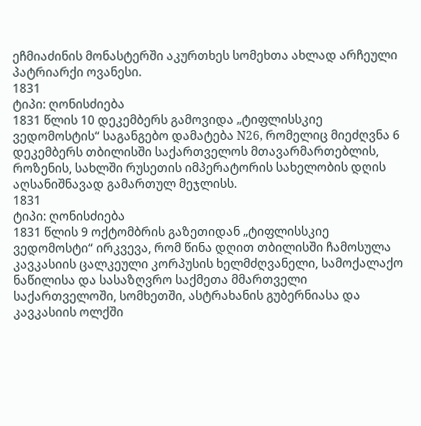ეჩმიაძინის მონასტერში აკურთხეს სომეხთა ახლად არჩეული პატრიარქი ოვანესი.
1831
ტიპი: ღონისძიება
1831 წლის 10 დეკემბერს გამოვიდა „ტიფლისსკიე ვედომოსტის“ საგანგებო დამატება N26, რომელიც მიეძღვნა 6 დეკემბერს თბილისში საქართველოს მთავარმართებლის, როზენის, სახლში რუსეთის იმპერატორის სახელობის დღის აღსანიშნავად გამართულ მეჯლისს.
1831
ტიპი: ღონისძიება
1831 წლის 9 ოქტომბრის გაზეთიდან „ტიფლისსკიე ვედომოსტი“ ირკვევა, რომ წინა დღით თბილისში ჩამოსულა კავკასიის ცალკეული კორპუსის ხელმძღვანელი, სამოქალაქო ნაწილისა და სასაზღვრო საქმეთა მმართველი საქართველოში, სომხეთში, ასტრახანის გუბერნიასა და კავკასიის ოლქში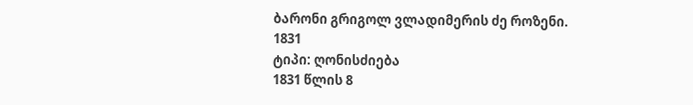ბარონი გრიგოლ ვლადიმერის ძე როზენი.
1831
ტიპი: ღონისძიება
1831 წლის 8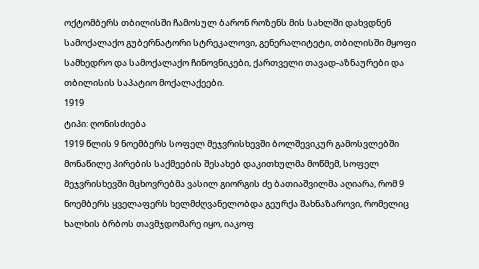ოქტომბერს თბილისში ჩამოსულ ბარონ როზენს მის სახლში დახვდნენ სამოქალაქო გუბერნატორი სტრეკალოვი, გენერალიტეტი, თბილისში მყოფი სამხედრო და სამოქალაქო ჩინოვნიკები, ქართველი თავად-აზნაურები და თბილისის საპატიო მოქალაქეები.
1919
ტიპი: ღონისძიება
1919 წლის 9 ნოემბერს სოფელ მეჯვრისხევში ბოლშევიკურ გამოსვლებში მონაწილე პირების საქმეების შესახებ დაკითხულმა მოწმემ, სოფელ მეჯვრისხევში მცხოვრებმა ვასილ გიორგის ძე ბათიაშვილმა აღიარა, რომ 9 ნოემბერს ყველაფერს ხელმძღვანელობდა გეურქა შახნაზაროვი, რომელიც ხალხის ბრბოს თავმჯდომარე იყო, იაკოფ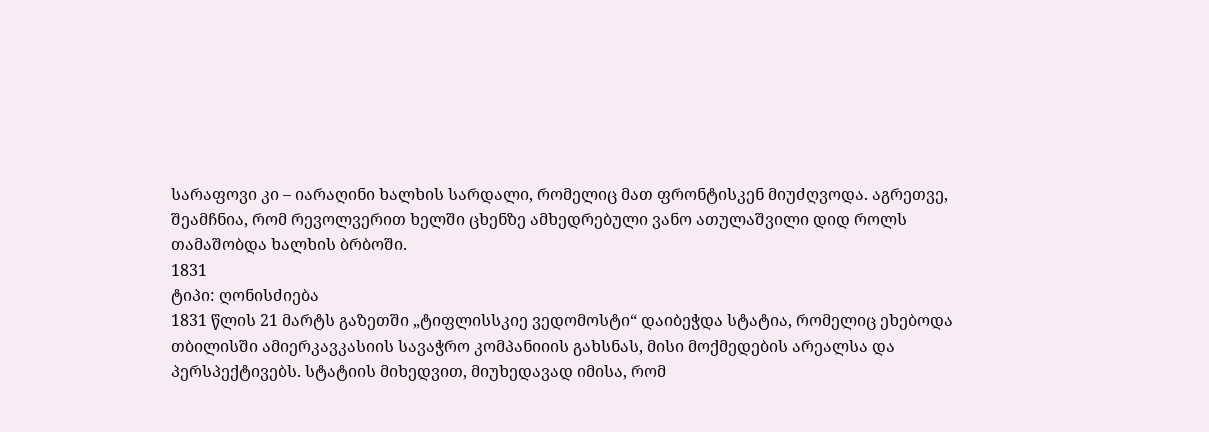სარაფოვი კი – იარაღინი ხალხის სარდალი, რომელიც მათ ფრონტისკენ მიუძღვოდა. აგრეთვე, შეამჩნია, რომ რევოლვერით ხელში ცხენზე ამხედრებული ვანო ათულაშვილი დიდ როლს თამაშობდა ხალხის ბრბოში.
1831
ტიპი: ღონისძიება
1831 წლის 21 მარტს გაზეთში „ტიფლისსკიე ვედომოსტი“ დაიბეჭდა სტატია, რომელიც ეხებოდა თბილისში ამიერკავკასიის სავაჭრო კომპანიიის გახსნას, მისი მოქმედების არეალსა და პერსპექტივებს. სტატიის მიხედვით, მიუხედავად იმისა, რომ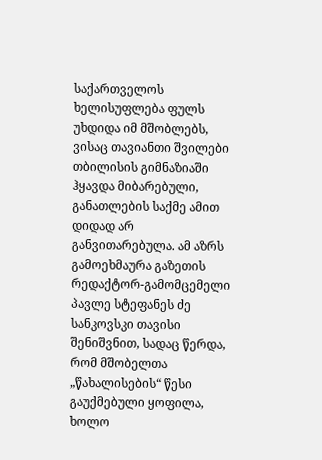საქართველოს ხელისუფლება ფულს უხდიდა იმ მშობლებს, ვისაც თავიანთი შვილები თბილისის გიმნაზიაში ჰყავდა მიბარებული, განათლების საქმე ამით დიდად არ განვითარებულა. ამ აზრს გამოეხმაურა გაზეთის რედაქტორ-გამომცემელი პავლე სტეფანეს ძე სანკოვსკი თავისი შენიშვნით, სადაც წერდა, რომ მშობელთა „წახალისების“ წესი გაუქმებული ყოფილა, ხოლო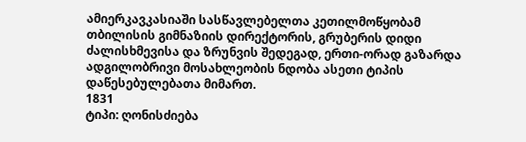ამიერკავკასიაში სასწავლებელთა კეთილმოწყობამ თბილისის გიმნაზიის დირექტორის, გრუბერის დიდი ძალისხმევისა და ზრუნვის შედეგად, ერთი-ორად გაზარდა ადგილობრივი მოსახლეობის ნდობა ასეთი ტიპის დაწესებულებათა მიმართ.
1831
ტიპი: ღონისძიება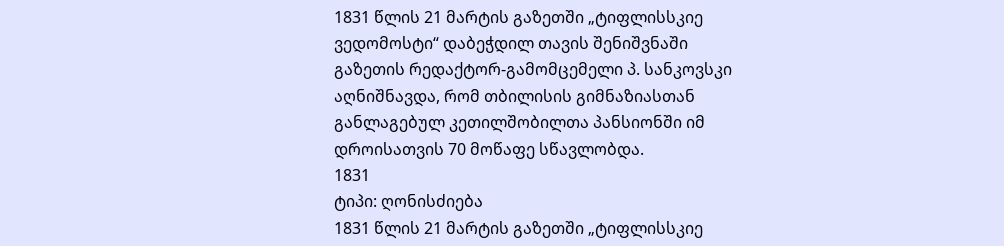1831 წლის 21 მარტის გაზეთში „ტიფლისსკიე ვედომოსტი“ დაბეჭდილ თავის შენიშვნაში გაზეთის რედაქტორ-გამომცემელი პ. სანკოვსკი აღნიშნავდა, რომ თბილისის გიმნაზიასთან განლაგებულ კეთილშობილთა პანსიონში იმ დროისათვის 70 მოწაფე სწავლობდა.
1831
ტიპი: ღონისძიება
1831 წლის 21 მარტის გაზეთში „ტიფლისსკიე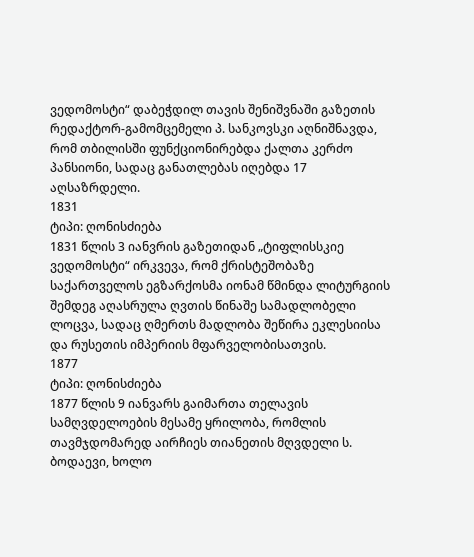ვედომოსტი“ დაბეჭდილ თავის შენიშვნაში გაზეთის რედაქტორ-გამომცემელი პ. სანკოვსკი აღნიშნავდა, რომ თბილისში ფუნქციონირებდა ქალთა კერძო პანსიონი, სადაც განათლებას იღებდა 17 აღსაზრდელი.
1831
ტიპი: ღონისძიება
1831 წლის 3 იანვრის გაზეთიდან „ტიფლისსკიე ვედომოსტი“ ირკვევა, რომ ქრისტეშობაზე საქართველოს ეგზარქოსმა იონამ წმინდა ლიტურგიის შემდეგ აღასრულა ღვთის წინაშე სამადლობელი ლოცვა, სადაც ღმერთს მადლობა შეწირა ეკლესიისა და რუსეთის იმპერიის მფარველობისათვის.
1877
ტიპი: ღონისძიება
1877 წლის 9 იანვარს გაიმართა თელავის სამღვდელოების მესამე ყრილობა, რომლის თავმჯდომარედ აირჩიეს თიანეთის მღვდელი ს. ბოდაევი, ხოლო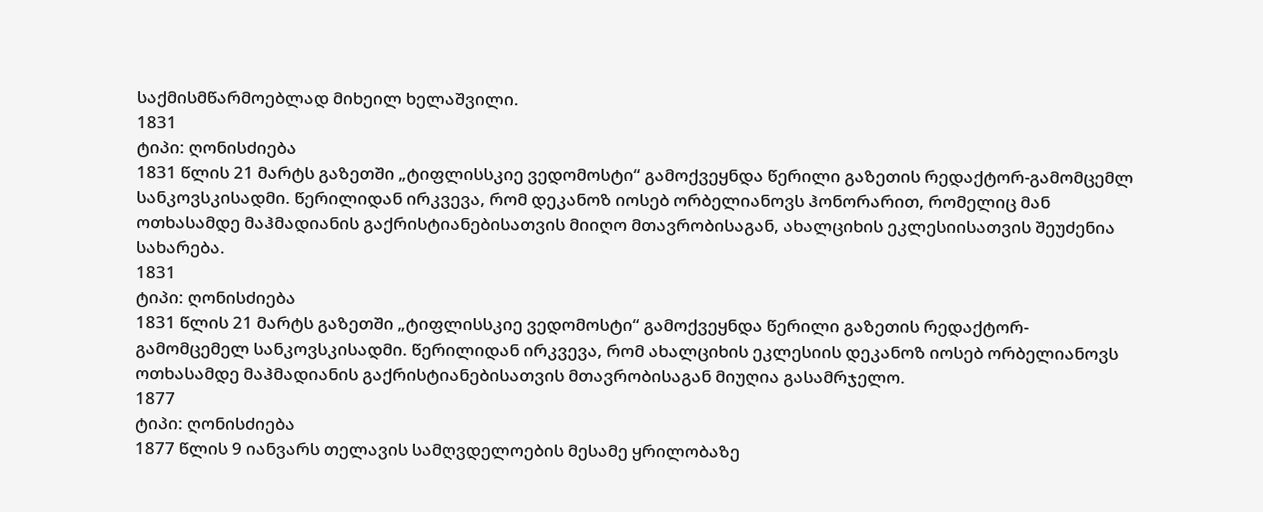საქმისმწარმოებლად მიხეილ ხელაშვილი.
1831
ტიპი: ღონისძიება
1831 წლის 21 მარტს გაზეთში „ტიფლისსკიე ვედომოსტი“ გამოქვეყნდა წერილი გაზეთის რედაქტორ-გამომცემლ სანკოვსკისადმი. წერილიდან ირკვევა, რომ დეკანოზ იოსებ ორბელიანოვს ჰონორარით, რომელიც მან ოთხასამდე მაჰმადიანის გაქრისტიანებისათვის მიიღო მთავრობისაგან, ახალციხის ეკლესიისათვის შეუძენია სახარება.
1831
ტიპი: ღონისძიება
1831 წლის 21 მარტს გაზეთში „ტიფლისსკიე ვედომოსტი“ გამოქვეყნდა წერილი გაზეთის რედაქტორ-გამომცემელ სანკოვსკისადმი. წერილიდან ირკვევა, რომ ახალციხის ეკლესიის დეკანოზ იოსებ ორბელიანოვს ოთხასამდე მაჰმადიანის გაქრისტიანებისათვის მთავრობისაგან მიუღია გასამრჯელო.
1877
ტიპი: ღონისძიება
1877 წლის 9 იანვარს თელავის სამღვდელოების მესამე ყრილობაზე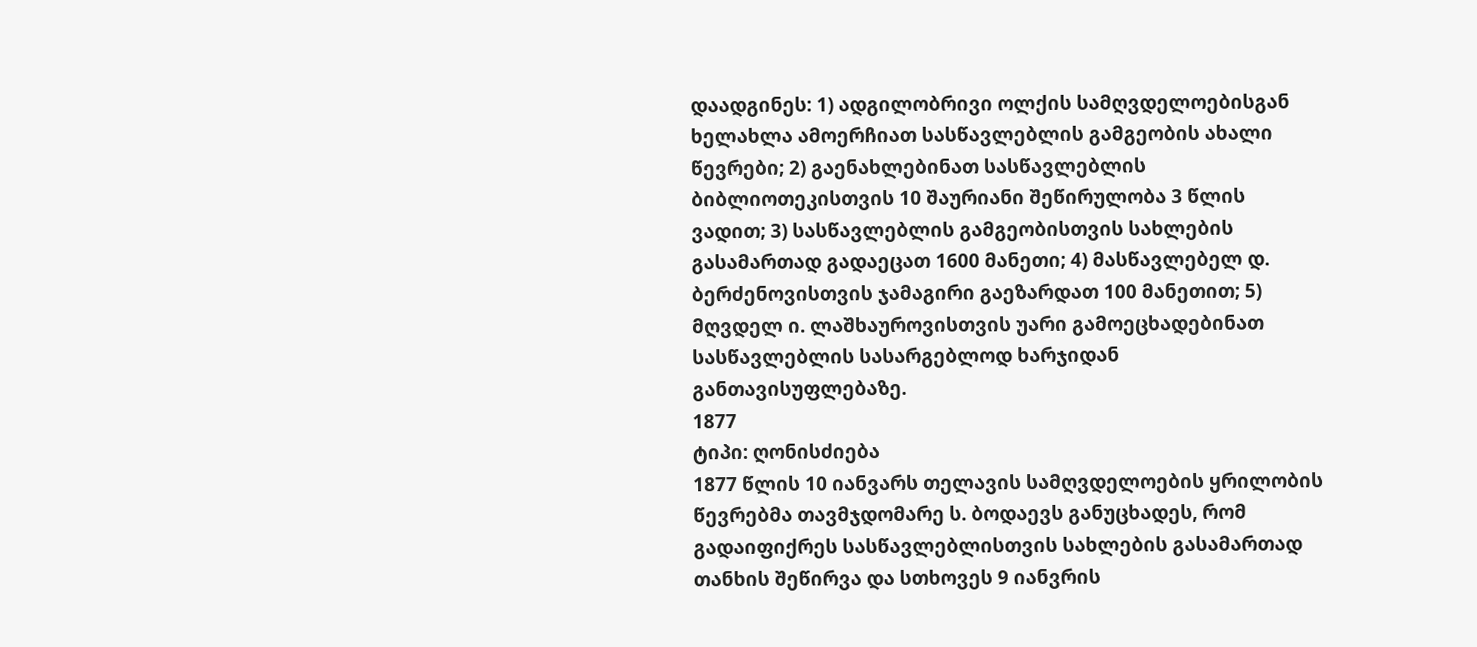დაადგინეს: 1) ადგილობრივი ოლქის სამღვდელოებისგან ხელახლა ამოერჩიათ სასწავლებლის გამგეობის ახალი წევრები; 2) გაენახლებინათ სასწავლებლის ბიბლიოთეკისთვის 10 შაურიანი შეწირულობა 3 წლის ვადით; 3) სასწავლებლის გამგეობისთვის სახლების გასამართად გადაეცათ 1600 მანეთი; 4) მასწავლებელ დ. ბერძენოვისთვის ჯამაგირი გაეზარდათ 100 მანეთით; 5) მღვდელ ი. ლაშხაუროვისთვის უარი გამოეცხადებინათ სასწავლებლის სასარგებლოდ ხარჯიდან განთავისუფლებაზე.
1877
ტიპი: ღონისძიება
1877 წლის 10 იანვარს თელავის სამღვდელოების ყრილობის წევრებმა თავმჯდომარე ს. ბოდაევს განუცხადეს, რომ გადაიფიქრეს სასწავლებლისთვის სახლების გასამართად თანხის შეწირვა და სთხოვეს 9 იანვრის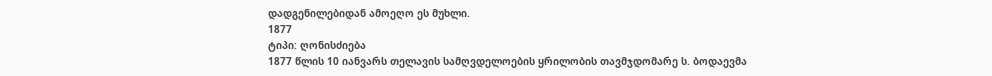დადგენილებიდან ამოეღო ეს მუხლი.
1877
ტიპი: ღონისძიება
1877 წლის 10 იანვარს თელავის სამღვდელოების ყრილობის თავმჯდომარე ს. ბოდაევმა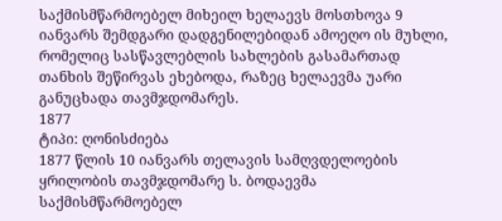საქმისმწარმოებელ მიხეილ ხელაევს მოსთხოვა 9 იანვარს შემდგარი დადგენილებიდან ამოეღო ის მუხლი, რომელიც სასწავლებლის სახლების გასამართად თანხის შეწირვას ეხებოდა, რაზეც ხელაევმა უარი განუცხადა თავმჯდომარეს.
1877
ტიპი: ღონისძიება
1877 წლის 10 იანვარს თელავის სამღვდელოების ყრილობის თავმჯდომარე ს. ბოდაევმა საქმისმწარმოებელ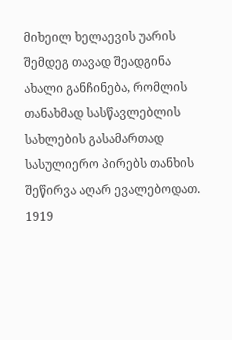მიხეილ ხელაევის უარის შემდეგ თავად შეადგინა ახალი განჩინება, რომლის თანახმად სასწავლებლის სახლების გასამართად სასულიერო პირებს თანხის შეწირვა აღარ ევალებოდათ.
1919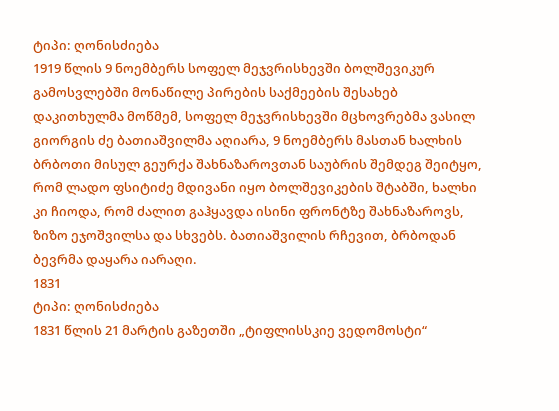ტიპი: ღონისძიება
1919 წლის 9 ნოემბერს სოფელ მეჯვრისხევში ბოლშევიკურ გამოსვლებში მონაწილე პირების საქმეების შესახებ დაკითხულმა მოწმემ, სოფელ მეჯვრისხევში მცხოვრებმა ვასილ გიორგის ძე ბათიაშვილმა აღიარა, 9 ნოემბერს მასთან ხალხის ბრბოთი მისულ გეურქა შახნაზაროვთან საუბრის შემდეგ შეიტყო, რომ ლადო ფსიტიძე მდივანი იყო ბოლშევიკების შტაბში, ხალხი კი ჩიოდა, რომ ძალით გაჰყავდა ისინი ფრონტზე შახნაზაროვს, ზიზო ეჯოშვილსა და სხვებს. ბათიაშვილის რჩევით, ბრბოდან ბევრმა დაყარა იარაღი.
1831
ტიპი: ღონისძიება
1831 წლის 21 მარტის გაზეთში „ტიფლისსკიე ვედომოსტი“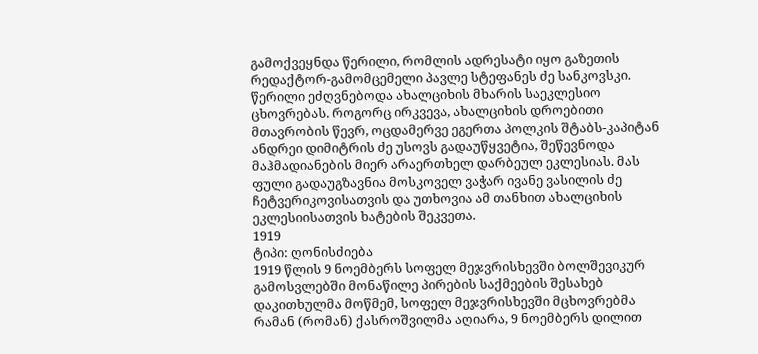გამოქვეყნდა წერილი, რომლის ადრესატი იყო გაზეთის რედაქტორ-გამომცემელი პავლე სტეფანეს ძე სანკოვსკი. წერილი ეძღვნებოდა ახალციხის მხარის საეკლესიო ცხოვრებას. როგორც ირკვევა, ახალციხის დროებითი მთავრობის წევრ, ოცდამერვე ეგერთა პოლკის შტაბს-კაპიტან ანდრეი დიმიტრის ძე უსოვს გადაუწყვეტია, შეწევნოდა მაჰმადიანების მიერ არაერთხელ დარბეულ ეკლესიას. მას ფული გადაუგზავნია მოსკოველ ვაჭარ ივანე ვასილის ძე ჩეტვერიკოვისათვის და უთხოვია ამ თანხით ახალციხის ეკლესიისათვის ხატების შეკვეთა.
1919
ტიპი: ღონისძიება
1919 წლის 9 ნოემბერს სოფელ მეჯვრისხევში ბოლშევიკურ გამოსვლებში მონაწილე პირების საქმეების შესახებ დაკითხულმა მოწმემ, სოფელ მეჯვრისხევში მცხოვრებმა რამან (რომან) ქასროშვილმა აღიარა, 9 ნოემბერს დილით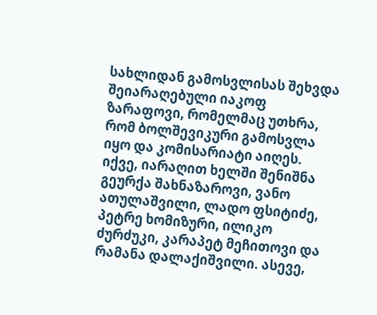სახლიდან გამოსვლისას შეხვდა შეიარაღებული იაკოფ ზარაფოვი, რომელმაც უთხრა, რომ ბოლშევიკური გამოსვლა იყო და კომისარიატი აიღეს. იქვე, იარაღით ხელში შენიშნა გეურქა შახნაზაროვი, ვანო ათულაშვილი, ლადო ფსიტიძე, პეტრე ხომიზური, ილიკო ძურძუკი, კარაპეტ მეჩითოვი და რამანა დალაქიშვილი. ასევე,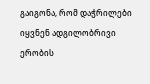გაიგონა, რომ დაჭრილები იყვნენ ადგილობრივი ერობის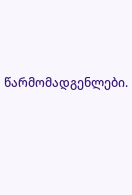წარმომადგენლები.